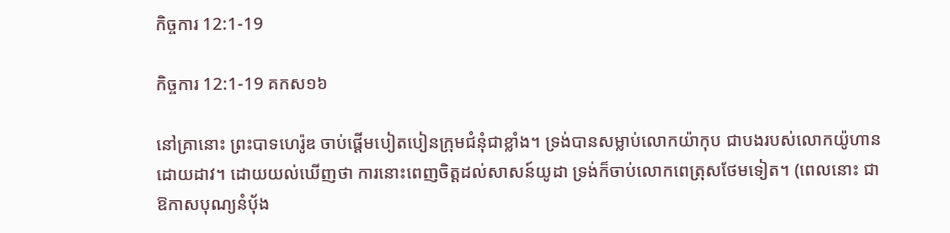កិច្ចការ 12:1-19

កិច្ចការ 12:1-19 គកស១៦

នៅគ្រានោះ ព្រះ‌បាទហេរ៉ូឌ ចាប់ផ្តើមបៀតបៀនក្រុមជំនុំជាខ្លាំង។ ទ្រង់បានសម្លាប់លោកយ៉ាកុប ជាបងរបស់លោកយ៉ូហានដោយដាវ។ ដោយយល់ឃើញថា ការនោះពេញចិត្តដល់សាសន៍យូដា ទ្រង់ក៏ចាប់លោកពេត្រុសថែមទៀត។ (ពេលនោះ ជាឱកាសបុណ្យនំបុ័ង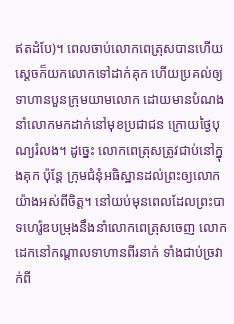ឥតដំបែ)។ ពេលចាប់លោកពេត្រុសបានហើយ ស្ដេចក៏យកលោកទៅដាក់គុក ហើយប្រគល់ឲ្យទាហានបួនក្រុមយាមលោក ដោយមានបំណងនាំលោកមកដាក់នៅមុខប្រជាជន ក្រោយថ្ងៃបុណ្យរំលង។ ដូច្នេះ លោកពេត្រុសត្រូវជាប់នៅក្នុងគុក ប៉ុន្តែ ក្រុមជំនុំអធិស្ឋានដល់ព្រះឲ្យលោកយ៉ាងអស់ពីចិត្ត។ នៅយប់មុនពេលដែលព្រះ‌បាទហេរ៉ូឌបម្រុងនឹងនាំលោកពេត្រុសចេញ លោកដេកនៅកណ្តាលទាហានពីរនាក់ ទាំងជាប់ច្រវាក់ពី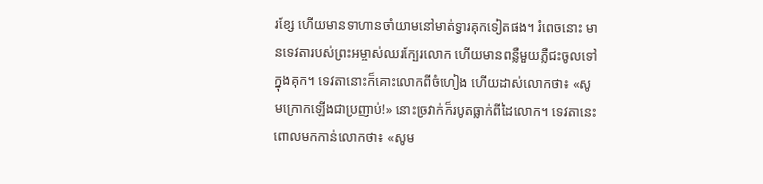រខ្សែ ហើយមានទាហានចាំយាមនៅមាត់ទ្វារគុកទៀតផង។ រំពេចនោះ មានទេវតារបស់ព្រះ‌អម្ចាស់ឈរក្បែរលោក ហើយមានពន្លឺមួយភ្លឺជះចូលទៅក្នុងគុក។ ទេវតានោះក៏គោះលោកពីចំហៀង ហើយដាស់លោកថា៖ «សូមក្រោកឡើងជាប្រញាប់!» នោះច្រវាក់ក៏របូតធ្លាក់ពីដៃលោក។ ទេវតានេះពោលមកកាន់លោកថា៖ «សូម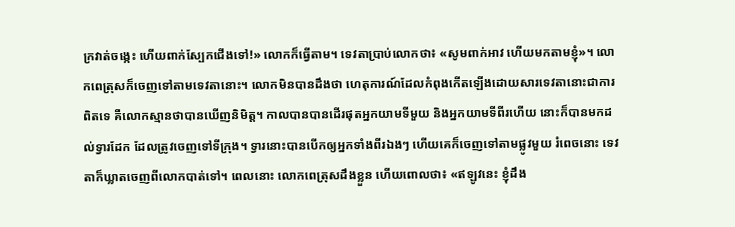ក្រវាត់ចង្កេះ ហើយពាក់ស្បែកជើងទៅ!» លោកក៏ធ្វើតាម។ ទេវតាប្រាប់លោកថា៖ «សូមពាក់អាវ ហើយមកតាមខ្ញុំ»។ លោកពេត្រុសក៏ចេញទៅតាមទេវតានោះ។ លោកមិនបានដឹងថា ហេតុ‌ការណ៍ដែលកំពុងកើតឡើងដោយសារទេវតានោះជាការពិតទេ គឺលោកស្មានថាបានឃើញនិមិត្ត។ កាលបានបានដើរផុតអ្នកយាមទីមួយ និងអ្នកយាមទីពីរហើយ នោះក៏បានមកដល់ទ្វារដែក ដែលត្រូវចេញទៅទីក្រុង។ ទ្វារនោះបានបើកឲ្យអ្នកទាំងពីរឯងៗ ហើយគេក៏ចេញទៅតាមផ្លូវមួយ រំពេចនោះ ទេវតាក៏ឃ្លាតចេញពីលោកបាត់ទៅ។ ពេលនោះ លោកពេត្រុសដឹងខ្លួន ហើយពោលថា៖ «ឥឡូវនេះ ខ្ញុំដឹង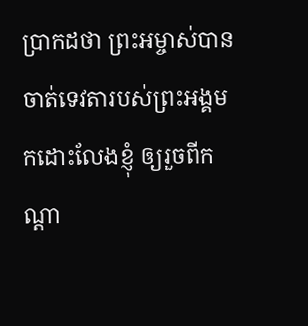ប្រាកដថា ព្រះ‌អម្ចាស់បានចាត់ទេវតារបស់ព្រះ‌អង្គមកដោះលែងខ្ញុំ ឲ្យរួចពីកណ្តា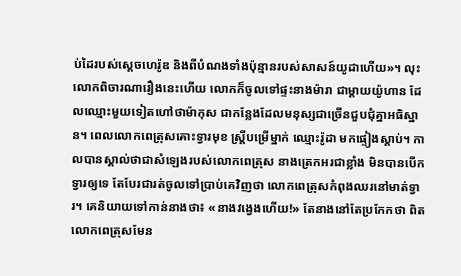ប់ដៃរបស់ស្តេចហេរ៉ូឌ និងពីបំណងទាំងប៉ុន្មានរបស់សាសន៍យូដាហើយ»។ លុះលោកពិចារណារឿងនេះហើយ លោកក៏ចូលទៅផ្ទះនាងម៉ារា ជាម្តាយយ៉ូហាន ដែលឈ្មោះមួយទៀតហៅថាម៉ាកុស ជាកន្លែងដែលមនុស្សជាច្រើនជួបជុំគ្នាអធិស្ឋាន។ ពេលលោកពេត្រុសគោះទ្វារមុខ ស្រ្ដីបម្រើម្នាក់ ឈ្មោះរ៉ូដា មកផ្ទៀងស្តាប់។ កាលបានស្គាល់ថាជាសំឡេងរបស់លោកពេត្រុស នាងត្រេកអរជាខ្លាំង មិនបានបើកទ្វារឲ្យទេ តែបែរជារត់ចូលទៅប្រាប់គេវិញថា លោកពេត្រុសកំពុងឈរនៅមាត់ទ្វារ។ គេនិយាយទៅកាន់នាងថា៖ «នាងវង្វេងហើយ!» តែនាងនៅតែប្រកែកថា ពិតលោកពេត្រុសមែន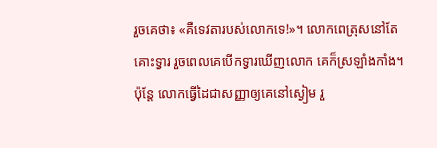រួចគេថា៖ «គឺទេវតារបស់លោកទេ!»។ លោកពេត្រុសនៅតែគោះទ្វារ រួចពេលគេបើកទ្វារឃើញលោក គេក៏ស្រឡាំងកាំង។ ប៉ុន្ដែ លោកធ្វើដៃជាសញ្ញាឲ្យគេនៅស្ងៀម រួ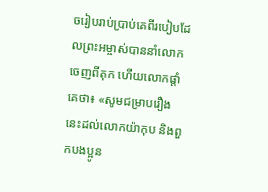ចរៀបរាប់ប្រាប់គេពីរបៀបដែលព្រះ‌អម្ចាស់បាននាំលោកចេញពីគុក ហើយលោកផ្តាំគេថា៖ «សូមជម្រាបរឿងនេះដល់លោកយ៉ាកុប និងពួកបង‌ប្អូន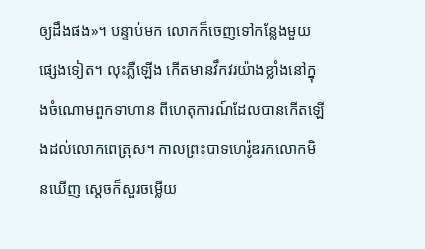ឲ្យដឹងផង»។ បន្ទាប់មក លោកក៏ចេញទៅកន្លែងមួយផ្សេងទៀត។ លុះភ្លឺឡើង កើតមានវឹក‌វរយ៉ាងខ្លាំងនៅក្នុងចំណោមពួកទាហាន ពីហេតុ‌ការណ៍ដែលបានកើតឡើងដល់លោកពេត្រុស។ កាលព្រះ‌បាទហេរ៉ូឌរកលោកមិនឃើញ ស្ដេចក៏សួរចម្លើយ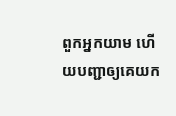ពួកអ្នកយាម ហើយបញ្ជាឲ្យគេយក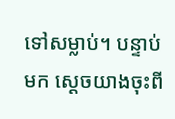ទៅសម្លាប់។ បន្ទាប់មក ស្តេចយាងចុះពី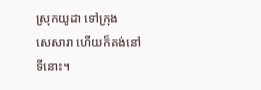ស្រុកយូដា ទៅក្រុងសេ‌សារា ហើយក៏គង់នៅទីនោះ។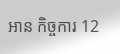អាន កិច្ចការ 12